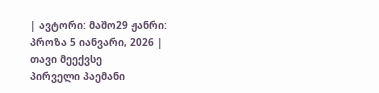| ავტორი: მაშო29 ჟანრი: პროზა 5 იანვარი, 2026 |
თავი მეექვსე
პირველი პაემანი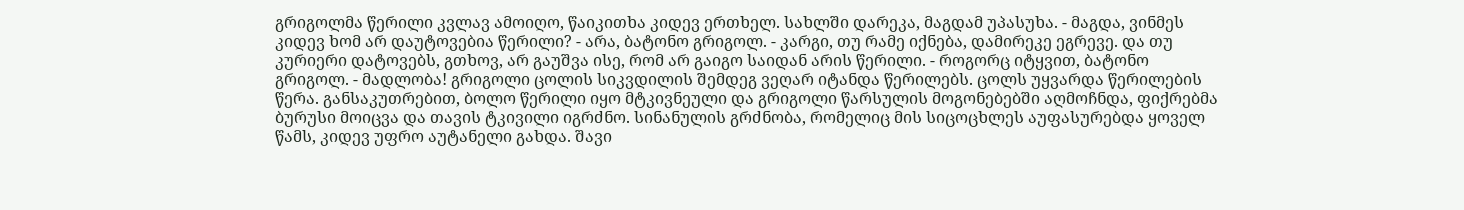გრიგოლმა წერილი კვლავ ამოიღო, წაიკითხა კიდევ ერთხელ. სახლში დარეკა, მაგდამ უპასუხა. - მაგდა, ვინმეს კიდევ ხომ არ დაუტოვებია წერილი? - არა, ბატონო გრიგოლ. - კარგი, თუ რამე იქნება, დამირეკე ეგრევე. და თუ კურიერი დატოვებს, გთხოვ, არ გაუშვა ისე, რომ არ გაიგო საიდან არის წერილი. - როგორც იტყვით, ბატონო გრიგოლ. - მადლობა! გრიგოლი ცოლის სიკვდილის შემდეგ ვეღარ იტანდა წერილებს. ცოლს უყვარდა წერილების წერა. განსაკუთრებით, ბოლო წერილი იყო მტკივნეული და გრიგოლი წარსულის მოგონებებში აღმოჩნდა, ფიქრებმა ბურუსი მოიცვა და თავის ტკივილი იგრძნო. სინანულის გრძნობა, რომელიც მის სიცოცხლეს აუფასურებდა ყოველ წამს, კიდევ უფრო აუტანელი გახდა. შავი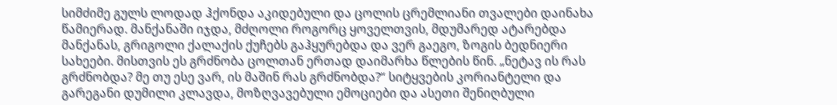სიმძიმე გულს ლოდად ჰქონდა აკიდებული და ცოლის ცრემლიანი თვალები დაინახა წამიერად. მანქანაში იჯდა, მძღოლი როგორც ყოველთვის, მდუმარედ ატარებდა მანქანას, გრიგოლი ქალაქის ქუჩებს გაჰყურებდა და ვერ გაეგო, ზოგის ბედნიერი სახეები. მისთვის ეს გრძნობა ცოლთან ერთად დაიმარხა წლების წინ. „ნეტავ ის რას გრძნობდა? მე თუ ესე ვარ, ის მაშინ რას გრძნობდა?“ სიტყვების კორიანტელი და გარეგანი დუმილი კლავდა, მოზღვავებული ემოციები და ასეთი შენიღბული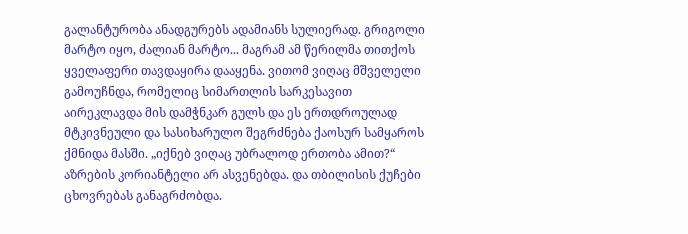გალანტურობა ანადგურებს ადამიანს სულიერად. გრიგოლი მარტო იყო, ძალიან მარტო... მაგრამ ამ წერილმა თითქოს ყველაფერი თავდაყირა დააყენა. ვითომ ვიღაც მშველელი გამოუჩნდა, რომელიც სიმართლის სარკესავით აირეკლავდა მის დამჭნკარ გულს და ეს ერთდროულად მტკივნეული და სასიხარულო შეგრძნება ქაოსურ სამყაროს ქმნიდა მასში. „იქნებ ვიღაც უბრალოდ ერთობა ამით?“ აზრების კორიანტელი არ ასვენებდა. და თბილისის ქუჩები ცხოვრებას განაგრძობდა.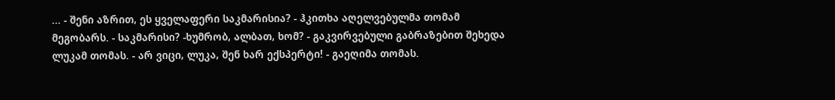... - შენი აზრით, ეს ყველაფერი საკმარისია? - ჰკითხა აღელვებულმა თომამ მეგობარს. - საკმარისი? -ხუმრობ, ალბათ, ხომ? - გაკვირვებული გაბრაზებით შეხედა ლუკამ თომას. - არ ვიცი, ლუკა, შენ ხარ ექსპერტი! - გაეღიმა თომას.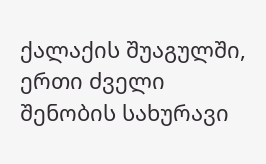ქალაქის შუაგულში, ერთი ძველი შენობის სახურავი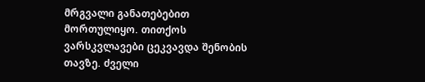მრგვალი განათებებით მორთულიყო. თითქოს ვარსკვლავები ცეკვავდა შენობის თავზე. ძველი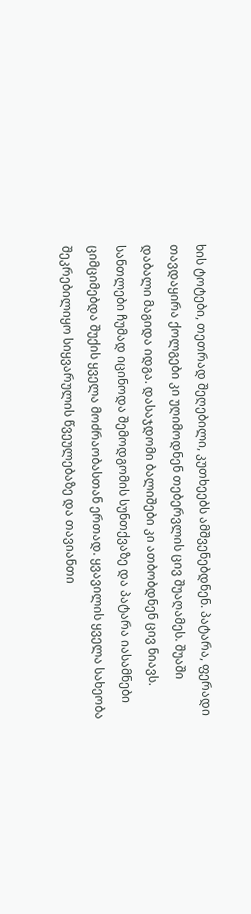ხის ტოტები, თეთრად შეღებილი, კუთხეებს ამშვენებდნენ. პატარა, ფერადი თავდაყირა ქოლგები კი უღიმოდნენ თებერვლის ცივ შუაღამეს. შუაში დაბალი მაგიდა იდგა. დასაჯდომი ბალიშები კი ათბობდნენ ცივ ნიავს. სანთლები ჩუმად იცინოდა შემოდგომის სუნთქვაზე და პატარა იასამნები ციმციმებდა შუქის ყველა მოძრაობასთან ერთად. ყვავილის ყველა სახეობა შეკრებილიყო სიყვარულის წვეულებაზე და თავიანთი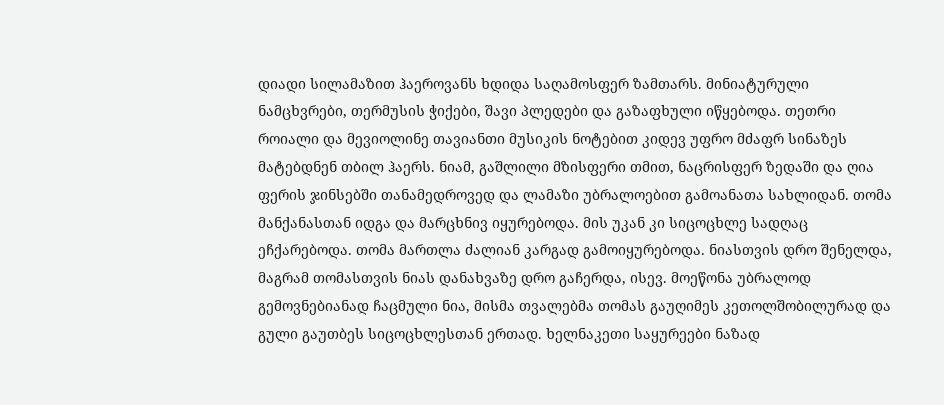დიადი სილამაზით ჰაეროვანს ხდიდა საღამოსფერ ზამთარს. მინიატურული ნამცხვრები, თერმუსის ჭიქები, შავი პლედები და გაზაფხული იწყებოდა. თეთრი როიალი და მევიოლინე თავიანთი მუსიკის ნოტებით კიდევ უფრო მძაფრ სინაზეს მატებდნენ თბილ ჰაერს. ნიამ, გაშლილი მზისფერი თმით, ნაცრისფერ ზედაში და ღია ფერის ჯინსებში თანამედროვედ და ლამაზი უბრალოებით გამოანათა სახლიდან. თომა მანქანასთან იდგა და მარცხნივ იყურებოდა. მის უკან კი სიცოცხლე სადღაც ეჩქარებოდა. თომა მართლა ძალიან კარგად გამოიყურებოდა. ნიასთვის დრო შენელდა, მაგრამ თომასთვის ნიას დანახვაზე დრო გაჩერდა, ისევ. მოეწონა უბრალოდ გემოვნებიანად ჩაცმული ნია, მისმა თვალებმა თომას გაუღიმეს კეთოლშობილურად და გული გაუთბეს სიცოცხლესთან ერთად. ხელნაკეთი საყურეები ნაზად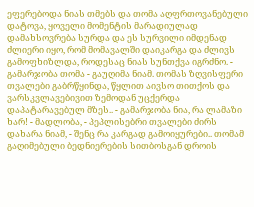ეფერებოდა ნიას თმებს და თომა აღფრთოვანებული დატოვა, ყოველი მომენტის მარადიულად დამახსოვრება სურდა და ეს სურვილი იმდენად ძლიერი იყო, რომ მომავალში დაიკარგა და ძლივს გამოფხიზლდა, როდესაც ნიას სუნთქვა იგრძნო. - გამარჯობა თომა - გაუღიმა ნიამ. თომას ზღვისფერი თვალები გაბრწყინდა, წყლით აივსო თითქოს და ვარსკვლავებივით ზემოდან უცქერდა დაპატარავებულ მზეს.. - გამარჯობა ნია, რა ლამაზი ხარ! - მადლობა, - პეპლისებრი თვალები ძირს დახარა ნიამ, - შენც რა კარგად გამოიყურები.. თომამ გაღიმებული ბედნიერების სითბოსგან დროის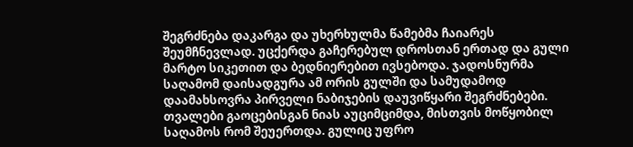შეგრძნება დაკარგა და უხერხულმა წამებმა ჩაიარეს შეუმჩნევლად. უცქერდა გაჩერებულ დროსთან ერთად და გული მარტო სიკეთით და ბედნიერებით ივსებოდა. ჯადოსნურმა საღამომ დაისადგურა ამ ორის გულში და სამუდამოდ დაამახსოვრა პირველი ნაბიჯების დაუვიწყარი შეგრძნებები. თვალები გაოცებისგან ნიას აუციმციმდა, მისთვის მოწყობილ საღამოს რომ შეუერთდა. გულიც უფრო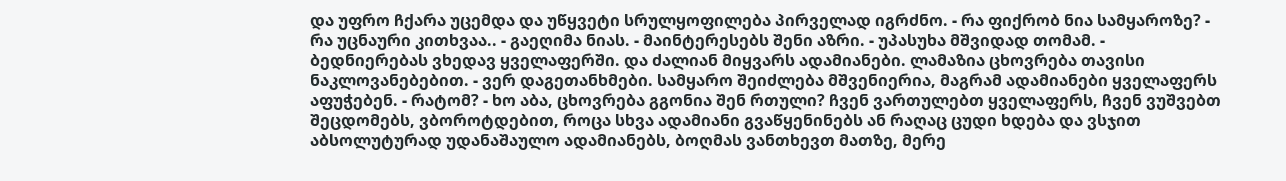და უფრო ჩქარა უცემდა და უწყვეტი სრულყოფილება პირველად იგრძნო. - რა ფიქრობ ნია სამყაროზე? - რა უცნაური კითხვაა.. - გაეღიმა ნიას. - მაინტერესებს შენი აზრი. - უპასუხა მშვიდად თომამ. - ბედნიერებას ვხედავ ყველაფერში. და ძალიან მიყვარს ადამიანები. ლამაზია ცხოვრება თავისი ნაკლოვანებებით. - ვერ დაგეთანხმები. სამყარო შეიძლება მშვენიერია, მაგრამ ადამიანები ყველაფერს აფუჭებენ. - რატომ? - ხო აბა, ცხოვრება გგონია შენ რთული? ჩვენ ვართულებთ ყველაფერს, ჩვენ ვუშვებთ შეცდომებს, ვბოროტდებით, როცა სხვა ადამიანი გვაწყენინებს ან რაღაც ცუდი ხდება და ვსჯით აბსოლუტურად უდანაშაულო ადამიანებს, ბოღმას ვანთხევთ მათზე, მერე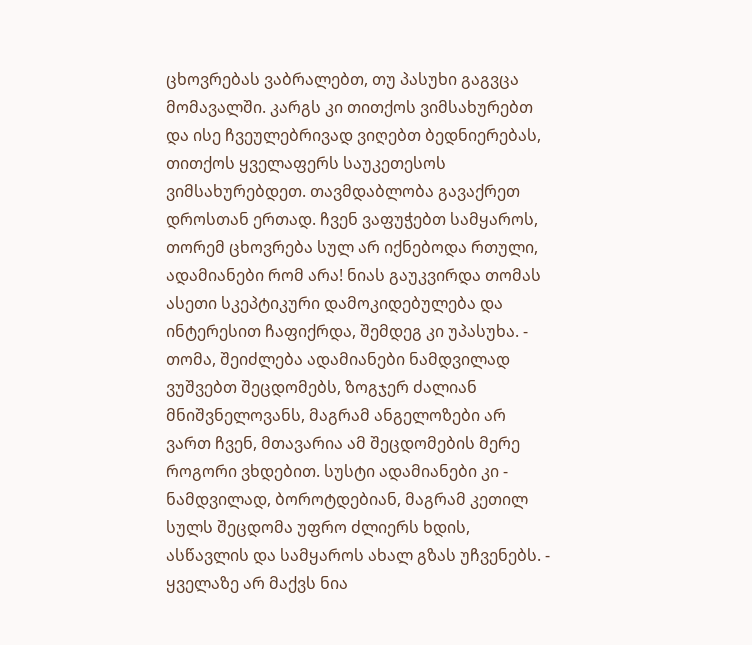ცხოვრებას ვაბრალებთ, თუ პასუხი გაგვცა მომავალში. კარგს კი თითქოს ვიმსახურებთ და ისე ჩვეულებრივად ვიღებთ ბედნიერებას, თითქოს ყველაფერს საუკეთესოს ვიმსახურებდეთ. თავმდაბლობა გავაქრეთ დროსთან ერთად. ჩვენ ვაფუჭებთ სამყაროს, თორემ ცხოვრება სულ არ იქნებოდა რთული, ადამიანები რომ არა! ნიას გაუკვირდა თომას ასეთი სკეპტიკური დამოკიდებულება და ინტერესით ჩაფიქრდა, შემდეგ კი უპასუხა. - თომა, შეიძლება ადამიანები ნამდვილად ვუშვებთ შეცდომებს, ზოგჯერ ძალიან მნიშვნელოვანს, მაგრამ ანგელოზები არ ვართ ჩვენ, მთავარია ამ შეცდომების მერე როგორი ვხდებით. სუსტი ადამიანები კი - ნამდვილად, ბოროტდებიან, მაგრამ კეთილ სულს შეცდომა უფრო ძლიერს ხდის, ასწავლის და სამყაროს ახალ გზას უჩვენებს. - ყველაზე არ მაქვს ნია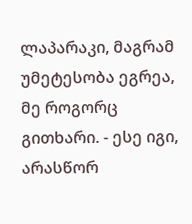ლაპარაკი, მაგრამ უმეტესობა ეგრეა, მე როგორც გითხარი. - ესე იგი, არასწორ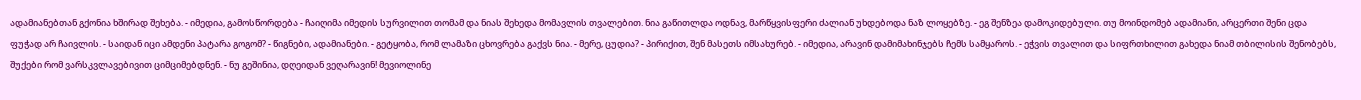ადამიანებთან გქონია ხშირად შეხება. - იმედია, გამოსწორდება - ჩაიღიმა იმედის სურვილით თომამ და ნიას შეხედა მომავლის თვალებით. ნია გაწითლდა ოდნავ, მარწყვისფერი ძალიან უხდებოდა ნაზ ლოყებზე. - ეგ შენზეა დამოკიდებული. თუ მოინდომებ ადამიანი, არცერთი შენი ცდა ფუჭად არ ჩაივლის. - საიდან იცი ამდენი პატარა გოგომ? - წიგნები, ადამიანები. - გეტყობა, რომ ლამაზი ცხოვრება გაქვს ნია. - მერე, ცუდია? - პირიქით, შენ მასეთს იმსახურებ. - იმედია, არავინ დამიმახინჯებს ჩემს სამყაროს. - ეჭვის თვალით და სიფრთხილით გახედა ნიამ თბილისის შენობებს, შუქები რომ ვარსკვლავებივით ციმციმებდნენ. - ნუ გეშინია, დღეიდან ვეღარავინ! მევიოლინე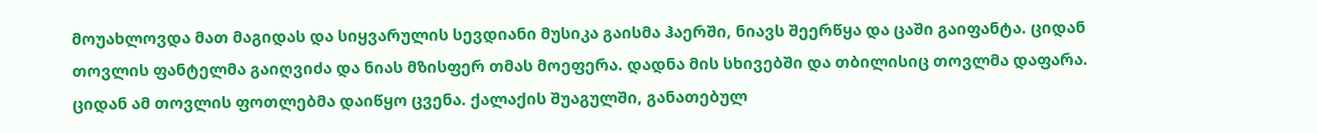მოუახლოვდა მათ მაგიდას და სიყვარულის სევდიანი მუსიკა გაისმა ჰაერში, ნიავს შეერწყა და ცაში გაიფანტა. ციდან თოვლის ფანტელმა გაიღვიძა და ნიას მზისფერ თმას მოეფერა. დადნა მის სხივებში და თბილისიც თოვლმა დაფარა. ციდან ამ თოვლის ფოთლებმა დაიწყო ცვენა. ქალაქის შუაგულში, განათებულ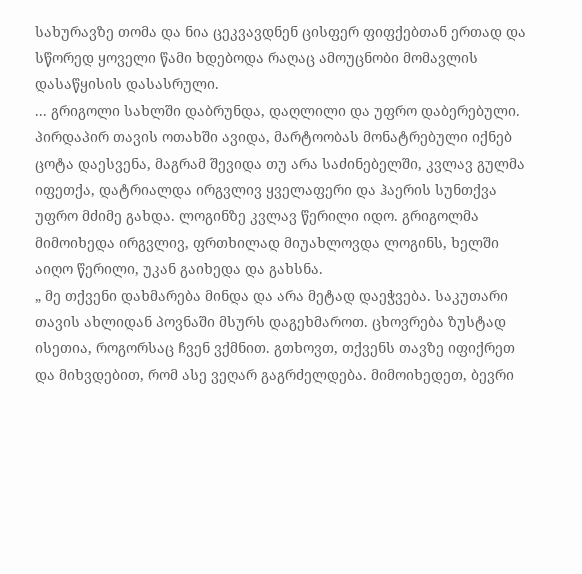სახურავზე თომა და ნია ცეკვავდნენ ცისფერ ფიფქებთან ერთად და სწორედ ყოველი წამი ხდებოდა რაღაც ამოუცნობი მომავლის დასაწყისის დასასრული.
... გრიგოლი სახლში დაბრუნდა, დაღლილი და უფრო დაბერებული. პირდაპირ თავის ოთახში ავიდა, მარტოობას მონატრებული იქნებ ცოტა დაესვენა, მაგრამ შევიდა თუ არა საძინებელში, კვლავ გულმა იფეთქა, დატრიალდა ირგვლივ ყველაფერი და ჰაერის სუნთქვა უფრო მძიმე გახდა. ლოგინზე კვლავ წერილი იდო. გრიგოლმა მიმოიხედა ირგვლივ, ფრთხილად მიუახლოვდა ლოგინს, ხელში აიღო წერილი, უკან გაიხედა და გახსნა.
„ მე თქვენი დახმარება მინდა და არა მეტად დაეჭვება. საკუთარი თავის ახლიდან პოვნაში მსურს დაგეხმაროთ. ცხოვრება ზუსტად ისეთია, როგორსაც ჩვენ ვქმნით. გთხოვთ, თქვენს თავზე იფიქრეთ და მიხვდებით, რომ ასე ვეღარ გაგრძელდება. მიმოიხედეთ, ბევრი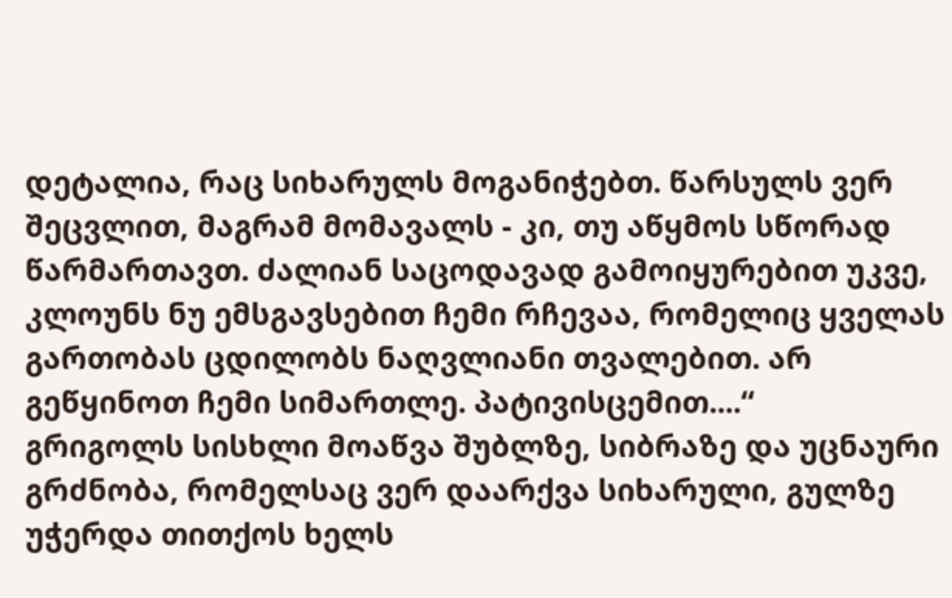დეტალია, რაც სიხარულს მოგანიჭებთ. წარსულს ვერ შეცვლით, მაგრამ მომავალს - კი, თუ აწყმოს სწორად წარმართავთ. ძალიან საცოდავად გამოიყურებით უკვე, კლოუნს ნუ ემსგავსებით ჩემი რჩევაა, რომელიც ყველას გართობას ცდილობს ნაღვლიანი თვალებით. არ გეწყინოთ ჩემი სიმართლე. პატივისცემით....“
გრიგოლს სისხლი მოაწვა შუბლზე, სიბრაზე და უცნაური გრძნობა, რომელსაც ვერ დაარქვა სიხარული, გულზე უჭერდა თითქოს ხელს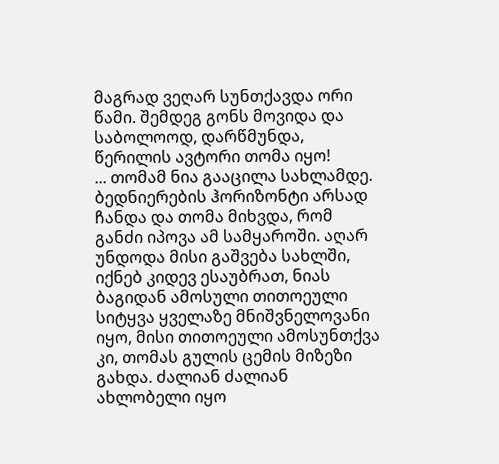მაგრად ვეღარ სუნთქავდა ორი წამი. შემდეგ გონს მოვიდა და საბოლოოდ, დარწმუნდა, წერილის ავტორი თომა იყო!
... თომამ ნია გააცილა სახლამდე. ბედნიერების ჰორიზონტი არსად ჩანდა და თომა მიხვდა, რომ განძი იპოვა ამ სამყაროში. აღარ უნდოდა მისი გაშვება სახლში, იქნებ კიდევ ესაუბრათ, ნიას ბაგიდან ამოსული თითოეული სიტყვა ყველაზე მნიშვნელოვანი იყო, მისი თითოეული ამოსუნთქვა კი, თომას გულის ცემის მიზეზი გახდა. ძალიან ძალიან ახლობელი იყო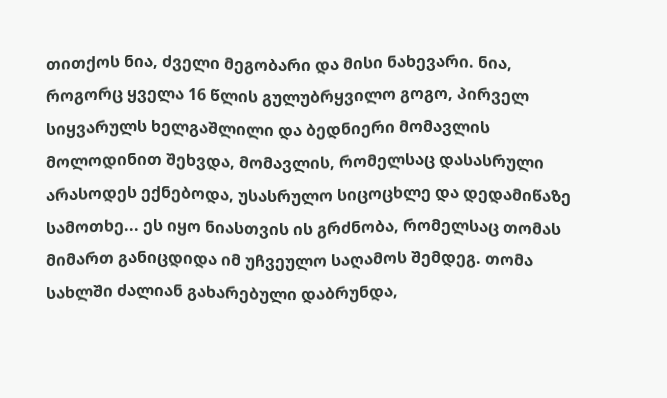თითქოს ნია, ძველი მეგობარი და მისი ნახევარი. ნია, როგორც ყველა 16 წლის გულუბრყვილო გოგო, პირველ სიყვარულს ხელგაშლილი და ბედნიერი მომავლის მოლოდინით შეხვდა, მომავლის, რომელსაც დასასრული არასოდეს ექნებოდა, უსასრულო სიცოცხლე და დედამიწაზე სამოთხე... ეს იყო ნიასთვის ის გრძნობა, რომელსაც თომას მიმართ განიცდიდა იმ უჩვეულო საღამოს შემდეგ. თომა სახლში ძალიან გახარებული დაბრუნდა,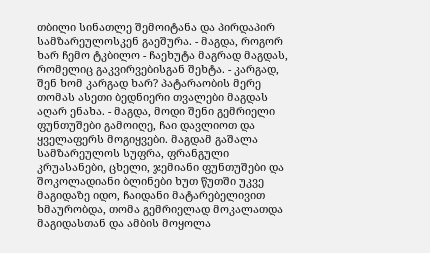თბილი სინათლე შემოიტანა და პირდაპირ სამზარეულოსკენ გაეშურა. - მაგდა, როგორ ხარ ჩემო ტკბილო - ჩაეხუტა მაგრად მაგდას, რომელიც გაკვირვებისგან შეხტა. - კარგად, შენ ხომ კარგად ხარ? პატარაობის მერე თომას ასეთი ბედნიერი თვალები მაგდას აღარ ენახა. - მაგდა, მოდი შენი გემრიელი ფუნთუშები გამოიღე, ჩაი დავლიოთ და ყველაფერს მოგიყვები. მაგდამ გაშალა სამზარეულოს სუფრა, ფრანგული კრუასანები, ცხელი, ჯემიანი ფუნთუშები და შოკოლადიანი ბლინები ხუთ წუთში უკვე მაგიდაზე იდო, ჩაიდანი მატარებელივით ხმაურობდა, თომა გემრიელად მოკალათდა მაგიდასთან და ამბის მოყოლა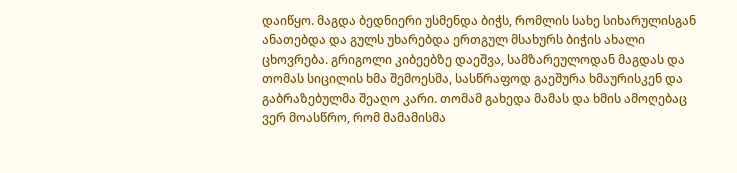დაიწყო. მაგდა ბედნიერი უსმენდა ბიჭს, რომლის სახე სიხარულისგან ანათებდა და გულს უხარებდა ერთგულ მსახურს ბიჭის ახალი ცხოვრება. გრიგოლი კიბეებზე დაეშვა, სამზარეულოდან მაგდას და თომას სიცილის ხმა შემოესმა, სასწრაფოდ გაეშურა ხმაურისკენ და გაბრაზებულმა შეაღო კარი. თომამ გახედა მამას და ხმის ამოღებაც ვერ მოასწრო, რომ მამამისმა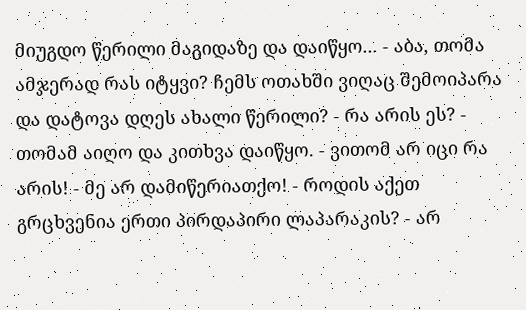მიუგდო წერილი მაგიდაზე და დაიწყო... - აბა, თომა ამჯერად რას იტყვი? ჩემს ოთახში ვიღაც შემოიპარა და დატოვა დღეს ახალი წერილი? - რა არის ეს? - თომამ აიღო და კითხვა დაიწყო. - ვითომ არ იცი რა არის! - მე არ დამიწერიათქო! - როდის აქეთ გრცხვენია ერთი პირდაპირი ლაპარაკის? - არ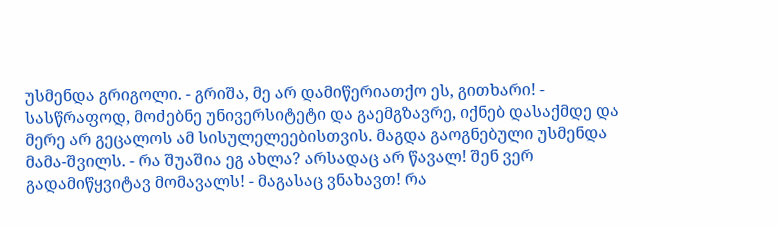უსმენდა გრიგოლი. - გრიშა, მე არ დამიწერიათქო ეს, გითხარი! - სასწრაფოდ, მოძებნე უნივერსიტეტი და გაემგზავრე, იქნებ დასაქმდე და მერე არ გეცალოს ამ სისულელეებისთვის. მაგდა გაოგნებული უსმენდა მამა-შვილს. - რა შუაშია ეგ ახლა? არსადაც არ წავალ! შენ ვერ გადამიწყვიტავ მომავალს! - მაგასაც ვნახავთ! რა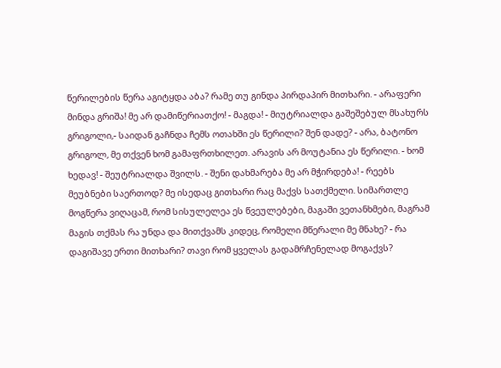წერილების წერა აგიტყდა აბა? რამე თუ გინდა პირდაპირ მითხარი. - არაფერი მინდა გრიშა! მე არ დამიწერიათქო! - მაგდა! - მიუტრიალდა გაშეშებულ მსახურს გრიგოლი,- საიდან გაჩნდა ჩემს ოთახში ეს წერილი? შენ დადე? - არა, ბატონო გრიგოლ, მე თქვენ ხომ გამაფრთხილეთ. არავის არ მოუტანია ეს წერილი. - ხომ ხედავ! - შეუტრიალდა შვილს. - შენი დახმარება მე არ მჭირდება! - რეებს მეუბნები საერთოდ? მე ისედაც გითხარი რაც მაქვს სათქმელი. სიმართლე მოგწერა ვიღაცამ, რომ სისულელეა ეს წვეულებები, მაგაში ვეთანხმები, მაგრამ მაგის თქმას რა უნდა და მითქვამს კიდეც, რომელი მწერალი მე მნახე? - რა დაგიშავე ერთი მითხარი? თავი რომ ყველას გადამრჩენელად მოგაქვს?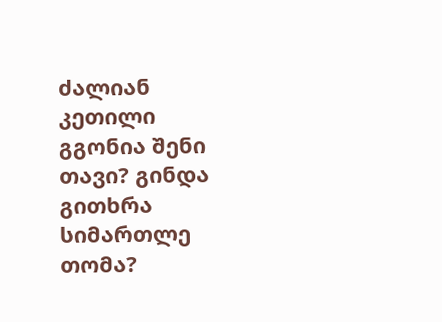ძალიან კეთილი გგონია შენი თავი? გინდა გითხრა სიმართლე თომა?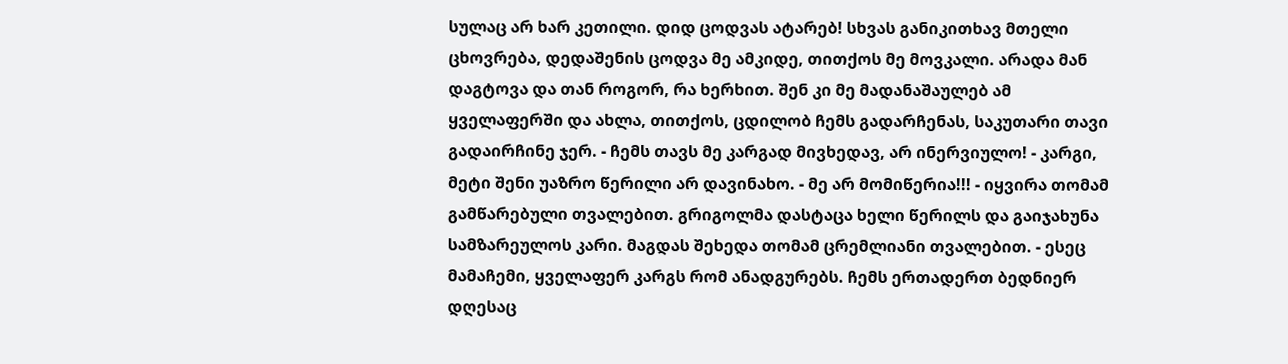სულაც არ ხარ კეთილი. დიდ ცოდვას ატარებ! სხვას განიკითხავ მთელი ცხოვრება, დედაშენის ცოდვა მე ამკიდე, თითქოს მე მოვკალი. არადა მან დაგტოვა და თან როგორ, რა ხერხით. შენ კი მე მადანაშაულებ ამ ყველაფერში და ახლა, თითქოს, ცდილობ ჩემს გადარჩენას, საკუთარი თავი გადაირჩინე ჯერ. - ჩემს თავს მე კარგად მივხედავ, არ ინერვიულო! - კარგი, მეტი შენი უაზრო წერილი არ დავინახო. - მე არ მომიწერია!!! - იყვირა თომამ გამწარებული თვალებით. გრიგოლმა დასტაცა ხელი წერილს და გაიჯახუნა სამზარეულოს კარი. მაგდას შეხედა თომამ ცრემლიანი თვალებით. - ესეც მამაჩემი, ყველაფერ კარგს რომ ანადგურებს. ჩემს ერთადერთ ბედნიერ დღესაც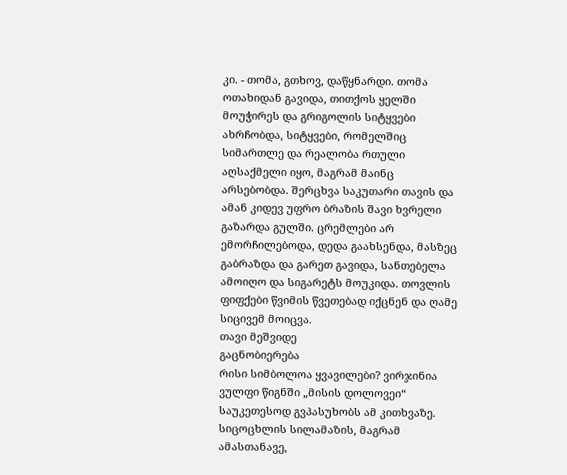კი. - თომა, გთხოვ, დაწყნარდი. თომა ოთახიდან გავიდა, თითქოს ყელში მოუჭირეს და გრიგოლის სიტყვები ახრჩობდა, სიტყვები, რომელშიც სიმართლე და რეალობა რთული აღსაქმელი იყო, მაგრამ მაინც არსებობდა. შერცხვა საკუთარი თავის და ამან კიდევ უფრო ბრაზის შავი ხვრელი გაზარდა გულში. ცრემლები არ ემორჩილებოდა, დედა გაახსენდა, მასზეც გაბრაზდა და გარეთ გავიდა, სანთებელა ამოიღო და სიგარეტს მოუკიდა. თოვლის ფიფქები წვიმის წვეთებად იქცნენ და ღამე სიცივემ მოიცვა.
თავი მეშვიდე
გაცნობიერება
რისი სიმბოლოა ყვავილები? ვირჯინია ვულფი წიგნში „მისის დოლოვეი“ საუკეთესოდ გვპასუხობს ამ კითხვაზე. სიცოცხლის სილამაზის, მაგრამ ამასთანავე,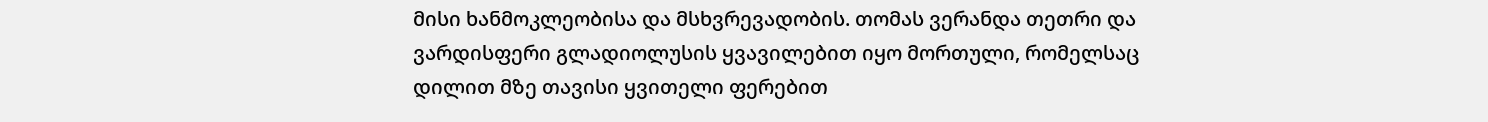მისი ხანმოკლეობისა და მსხვრევადობის. თომას ვერანდა თეთრი და ვარდისფერი გლადიოლუსის ყვავილებით იყო მორთული, რომელსაც დილით მზე თავისი ყვითელი ფერებით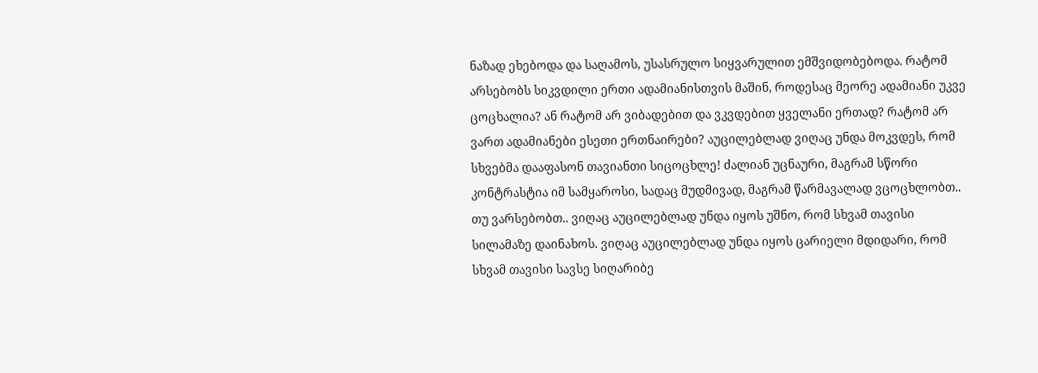ნაზად ეხებოდა და საღამოს, უსასრულო სიყვარულით ემშვიდობებოდა. რატომ არსებობს სიკვდილი ერთი ადამიანისთვის მაშინ, როდესაც მეორე ადამიანი უკვე ცოცხალია? ან რატომ არ ვიბადებით და ვკვდებით ყველანი ერთად? რატომ არ ვართ ადამიანები ესეთი ერთნაირები? აუცილებლად ვიღაც უნდა მოკვდეს, რომ სხვებმა დააფასონ თავიანთი სიცოცხლე! ძალიან უცნაური, მაგრამ სწორი კონტრასტია იმ სამყაროსი, სადაც მუდმივად, მაგრამ წარმავალად ვცოცხლობთ.. თუ ვარსებობთ.. ვიღაც აუცილებლად უნდა იყოს უშნო, რომ სხვამ თავისი სილამაზე დაინახოს. ვიღაც აუცილებლად უნდა იყოს ცარიელი მდიდარი, რომ სხვამ თავისი სავსე სიღარიბე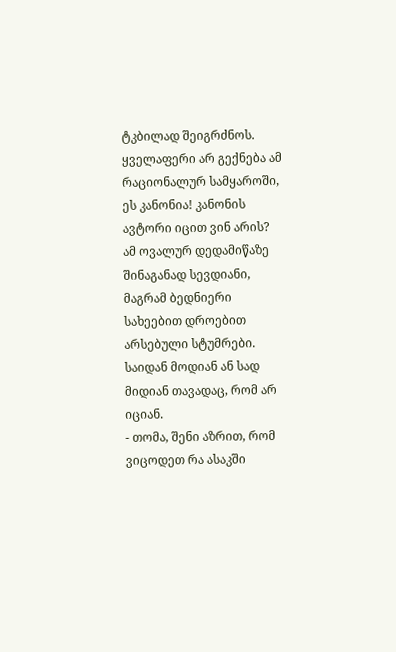ტკბილად შეიგრძნოს. ყველაფერი არ გექნება ამ რაციონალურ სამყაროში, ეს კანონია! კანონის ავტორი იცით ვინ არის? ამ ოვალურ დედამიწაზე შინაგანად სევდიანი, მაგრამ ბედნიერი სახეებით დროებით არსებული სტუმრები. საიდან მოდიან ან სად მიდიან თავადაც, რომ არ იციან.
- თომა, შენი აზრით, რომ ვიცოდეთ რა ასაკში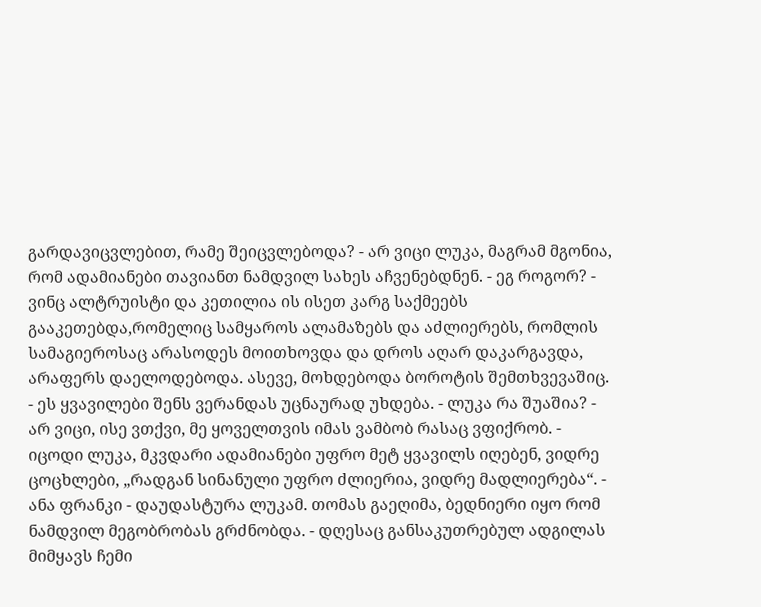გარდავიცვლებით, რამე შეიცვლებოდა? - არ ვიცი ლუკა, მაგრამ მგონია, რომ ადამიანები თავიანთ ნამდვილ სახეს აჩვენებდნენ. - ეგ როგორ? - ვინც ალტრუისტი და კეთილია ის ისეთ კარგ საქმეებს გააკეთებდა,რომელიც სამყაროს ალამაზებს და აძლიერებს, რომლის სამაგიეროსაც არასოდეს მოითხოვდა და დროს აღარ დაკარგავდა, არაფერს დაელოდებოდა. ასევე, მოხდებოდა ბოროტის შემთხვევაშიც. - ეს ყვავილები შენს ვერანდას უცნაურად უხდება. - ლუკა რა შუაშია? - არ ვიცი, ისე ვთქვი, მე ყოველთვის იმას ვამბობ რასაც ვფიქრობ. - იცოდი ლუკა, მკვდარი ადამიანები უფრო მეტ ყვავილს იღებენ, ვიდრე ცოცხლები, „რადგან სინანული უფრო ძლიერია, ვიდრე მადლიერება“. - ანა ფრანკი - დაუდასტურა ლუკამ. თომას გაეღიმა, ბედნიერი იყო რომ ნამდვილ მეგობრობას გრძნობდა. - დღესაც განსაკუთრებულ ადგილას მიმყავს ჩემი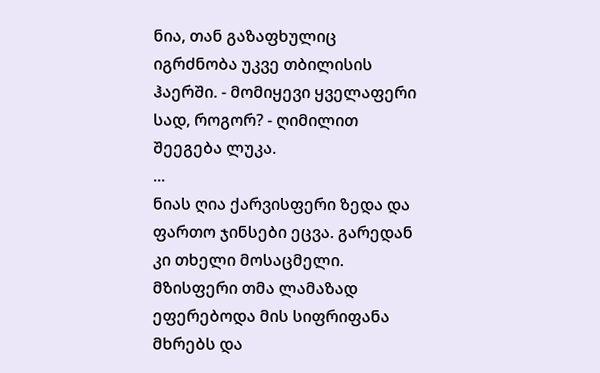ნია, თან გაზაფხულიც იგრძნობა უკვე თბილისის ჰაერში. - მომიყევი ყველაფერი სად, როგორ? - ღიმილით შეეგება ლუკა.
...
ნიას ღია ქარვისფერი ზედა და ფართო ჯინსები ეცვა. გარედან კი თხელი მოსაცმელი. მზისფერი თმა ლამაზად ეფერებოდა მის სიფრიფანა მხრებს და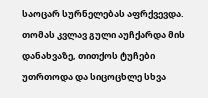საოცარ სურნელებას აფრქვევდა. თომას კვლავ გული აუჩქარდა მის დანახვაზე, თითქოს ტუჩები უთრთოდა და სიცოცხლე სხვა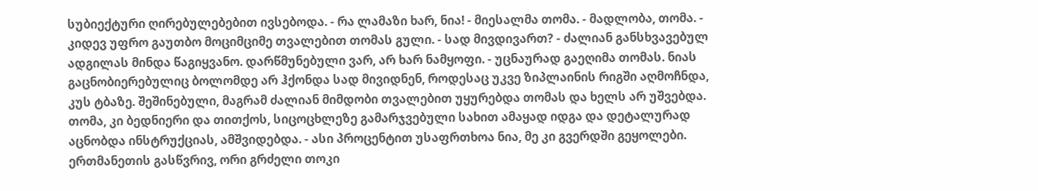სუბიექტური ღირებულებებით ივსებოდა. - რა ლამაზი ხარ, ნია! - მიესალმა თომა. - მადლობა, თომა. - კიდევ უფრო გაუთბო მოციმციმე თვალებით თომას გული. - სად მივდივართ? - ძალიან განსხვავებულ ადგილას მინდა წაგიყვანო. დარწმუნებული ვარ, არ ხარ ნამყოფი. - უცნაურად გაეღიმა თომას. ნიას გაცნობიერებულიც ბოლომდე არ ჰქონდა სად მივიდნენ, როდესაც უკვე ზიპლაინის რიგში აღმოჩნდა, კუს ტბაზე. შეშინებული, მაგრამ ძალიან მიმდობი თვალებით უყურებდა თომას და ხელს არ უშვებდა. თომა, კი ბედნიერი და თითქოს, სიცოცხლეზე გამარჯვებული სახით ამაყად იდგა და დეტალურად აცნობდა ინსტრუქციას, ამშვიდებდა. - ასი პროცენტით უსაფრთხოა ნია, მე კი გვერდში გეყოლები. ერთმანეთის გასწვრივ, ორი გრძელი თოკი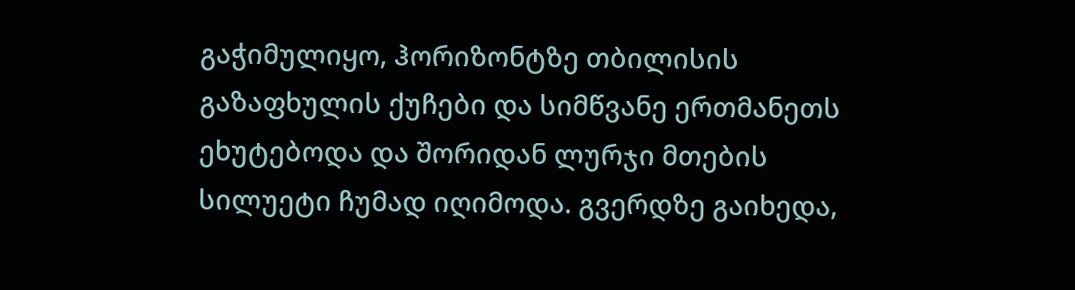გაჭიმულიყო, ჰორიზონტზე თბილისის გაზაფხულის ქუჩები და სიმწვანე ერთმანეთს ეხუტებოდა და შორიდან ლურჯი მთების სილუეტი ჩუმად იღიმოდა. გვერდზე გაიხედა,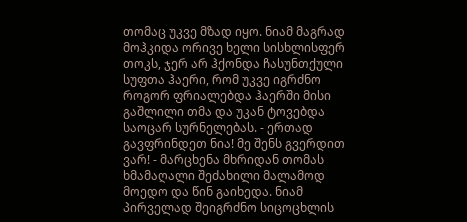თომაც უკვე მზად იყო. ნიამ მაგრად მოჰკიდა ორივე ხელი სისხლისფერ თოკს, ჯერ არ ჰქონდა ჩასუნთქული სუფთა ჰაერი, რომ უკვე იგრძნო როგორ ფრიალებდა ჰაერში მისი გაშლილი თმა და უკან ტოვებდა საოცარ სურნელებას. - ერთად გავფრინდეთ ნია! მე შენს გვერდით ვარ! - მარცხენა მხრიდან თომას ხმამაღალი შეძახილი მალამოდ მოედო და წინ გაიხედა. ნიამ პირველად შეიგრძნო სიცოცხლის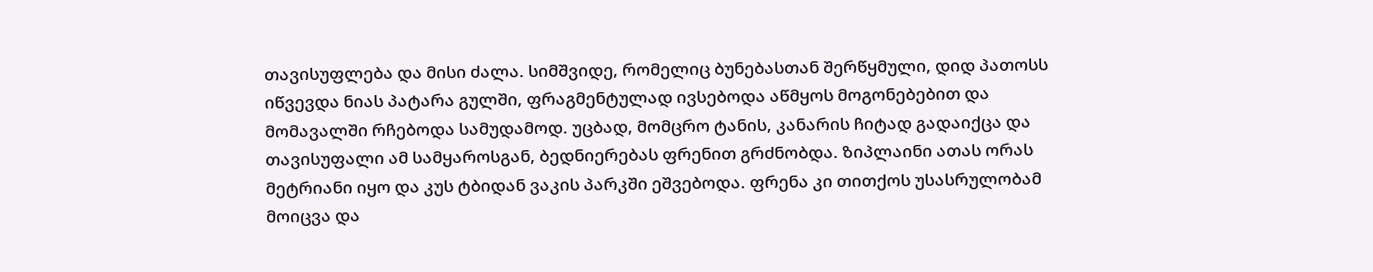თავისუფლება და მისი ძალა. სიმშვიდე, რომელიც ბუნებასთან შერწყმული, დიდ პათოსს იწვევდა ნიას პატარა გულში, ფრაგმენტულად ივსებოდა აწმყოს მოგონებებით და მომავალში რჩებოდა სამუდამოდ. უცბად, მომცრო ტანის, კანარის ჩიტად გადაიქცა და თავისუფალი ამ სამყაროსგან, ბედნიერებას ფრენით გრძნობდა. ზიპლაინი ათას ორას მეტრიანი იყო და კუს ტბიდან ვაკის პარკში ეშვებოდა. ფრენა კი თითქოს უსასრულობამ მოიცვა და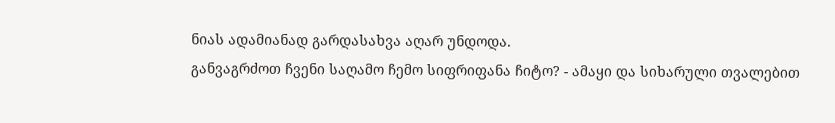ნიას ადამიანად გარდასახვა აღარ უნდოდა.
განვაგრძოთ ჩვენი საღამო ჩემო სიფრიფანა ჩიტო? - ამაყი და სიხარული თვალებით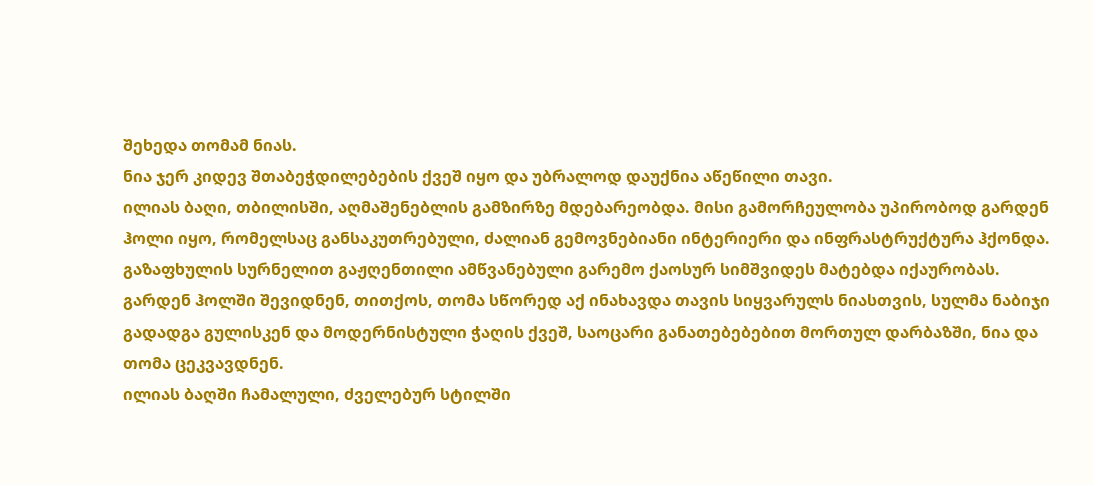შეხედა თომამ ნიას.
ნია ჯერ კიდევ შთაბეჭდილებების ქვეშ იყო და უბრალოდ დაუქნია აწეწილი თავი.
ილიას ბაღი, თბილისში, აღმაშენებლის გამზირზე მდებარეობდა. მისი გამორჩეულობა უპირობოდ გარდენ ჰოლი იყო, რომელსაც განსაკუთრებული, ძალიან გემოვნებიანი ინტერიერი და ინფრასტრუქტურა ჰქონდა.
გაზაფხულის სურნელით გაჟღენთილი ამწვანებული გარემო ქაოსურ სიმშვიდეს მატებდა იქაურობას.
გარდენ ჰოლში შევიდნენ, თითქოს, თომა სწორედ აქ ინახავდა თავის სიყვარულს ნიასთვის, სულმა ნაბიჯი გადადგა გულისკენ და მოდერნისტული ჭაღის ქვეშ, საოცარი განათებებებით მორთულ დარბაზში, ნია და თომა ცეკვავდნენ.
ილიას ბაღში ჩამალული, ძველებურ სტილში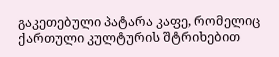გაკეთებული პატარა კაფე, რომელიც ქართული კულტურის შტრიხებით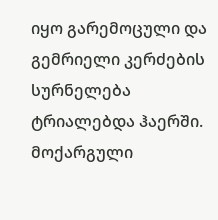იყო გარემოცული და გემრიელი კერძების სურნელება ტრიალებდა ჰაერში. მოქარგული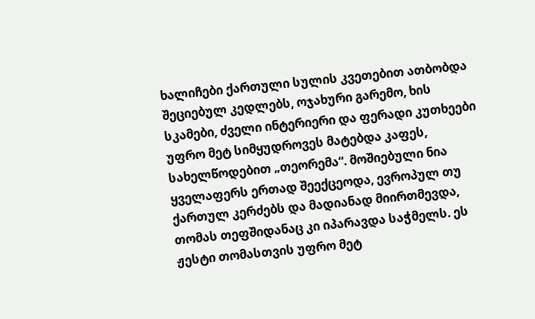ხალიჩები ქართული სულის კვეთებით ათბობდა შეციებულ კედლებს, ოჯახური გარემო, ხის სკამები, ძველი ინტერიერი და ფერადი კუთხეები უფრო მეტ სიმყუდროვეს მატებდა კაფეს, სახელწოდებით „თეორემა“. მოშიებული ნია ყველაფერს ერთად შეექცეოდა, ევროპულ თუ ქართულ კერძებს და მადიანად მიირთმევდა, თომას თეფშიდანაც კი იპარავდა საჭმელს. ეს ჟესტი თომასთვის უფრო მეტ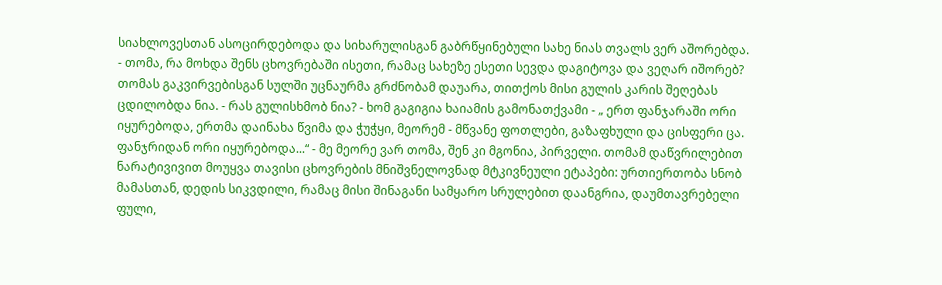სიახლოვესთან ასოცირდებოდა და სიხარულისგან გაბრწყინებული სახე ნიას თვალს ვერ აშორებდა.
- თომა, რა მოხდა შენს ცხოვრებაში ისეთი, რამაც სახეზე ესეთი სევდა დაგიტოვა და ვეღარ იშორებ? თომას გაკვირვებისგან სულში უცნაურმა გრძნობამ დაუარა, თითქოს მისი გულის კარის შეღებას ცდილობდა ნია. - რას გულისხმობ ნია? - ხომ გაგიგია ხაიამის გამონათქვამი - „ ერთ ფანჯარაში ორი იყურებოდა, ერთმა დაინახა წვიმა და ჭუჭყი, მეორემ - მწვანე ფოთლები, გაზაფხული და ცისფერი ცა. ფანჯრიდან ორი იყურებოდა...“ - მე მეორე ვარ თომა, შენ კი მგონია, პირველი. თომამ დაწვრილებით ნარატივივით მოუყვა თავისი ცხოვრების მნიშვნელოვნად მტკივნეული ეტაპები: ურთიერთობა სნობ მამასთან, დედის სიკვდილი, რამაც მისი შინაგანი სამყარო სრულებით დაანგრია, დაუმთავრებელი ფული,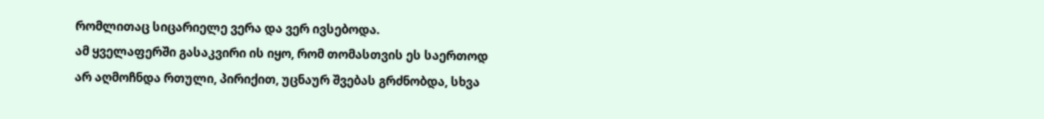რომლითაც სიცარიელე ვერა და ვერ ივსებოდა.
ამ ყველაფერში გასაკვირი ის იყო, რომ თომასთვის ეს საერთოდ არ აღმოჩნდა რთული, პირიქით, უცნაურ შვებას გრძნობდა, სხვა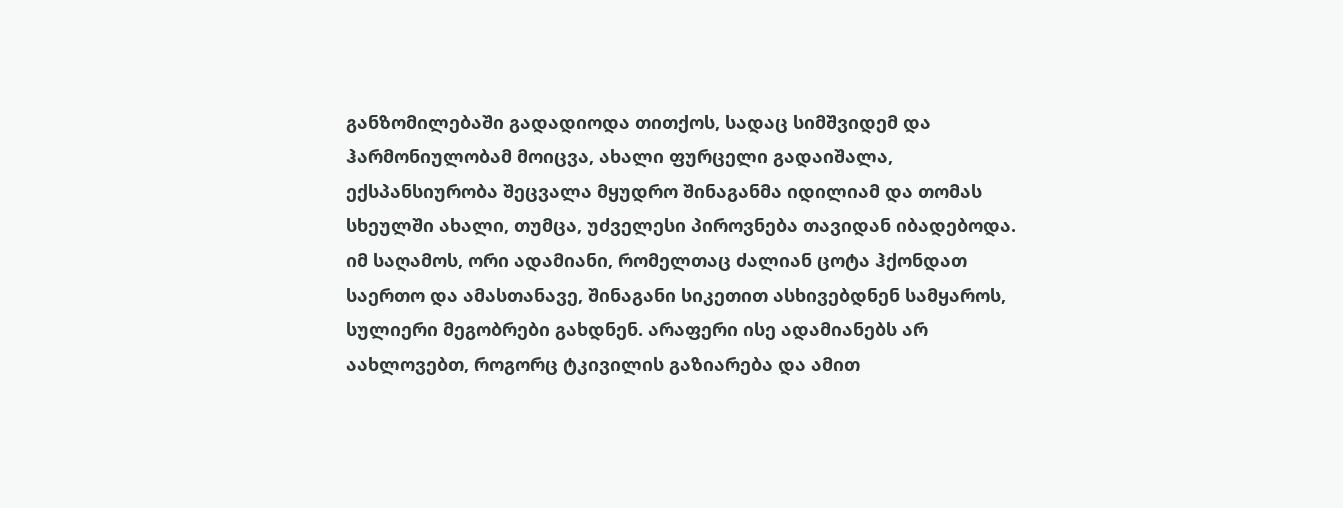განზომილებაში გადადიოდა თითქოს, სადაც სიმშვიდემ და ჰარმონიულობამ მოიცვა, ახალი ფურცელი გადაიშალა, ექსპანსიურობა შეცვალა მყუდრო შინაგანმა იდილიამ და თომას სხეულში ახალი, თუმცა, უძველესი პიროვნება თავიდან იბადებოდა. იმ საღამოს, ორი ადამიანი, რომელთაც ძალიან ცოტა ჰქონდათ საერთო და ამასთანავე, შინაგანი სიკეთით ასხივებდნენ სამყაროს, სულიერი მეგობრები გახდნენ. არაფერი ისე ადამიანებს არ აახლოვებთ, როგორც ტკივილის გაზიარება და ამით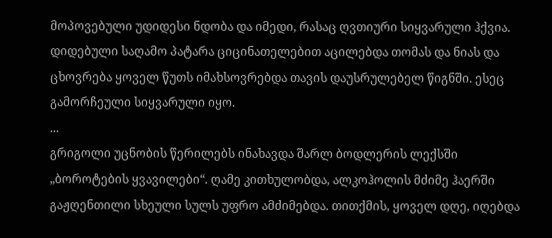მოპოვებული უდიდესი ნდობა და იმედი, რასაც ღვთიური სიყვარული ჰქვია.
დიდებული საღამო პატარა ციცინათელებით აცილებდა თომას და ნიას და ცხოვრება ყოველ წუთს იმახსოვრებდა თავის დაუსრულებელ წიგნში. ესეც გამორჩეული სიყვარული იყო.
...
გრიგოლი უცნობის წერილებს ინახავდა შარლ ბოდლერის ლექსში „ბოროტების ყვავილები“. ღამე კითხულობდა, ალკოჰოლის მძიმე ჰაერში გაჟღენთილი სხეული სულს უფრო ამძიმებდა. თითქმის, ყოველ დღე, იღებდა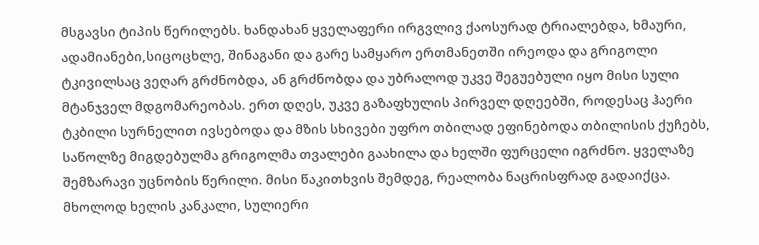მსგავსი ტიპის წერილებს. ხანდახან ყველაფერი ირგვლივ ქაოსურად ტრიალებდა, ხმაური, ადამიანები,სიცოცხლე, შინაგანი და გარე სამყარო ერთმანეთში ირეოდა და გრიგოლი ტკივილსაც ვეღარ გრძნობდა, ან გრძნობდა და უბრალოდ უკვე შეგუებული იყო მისი სული მტანჯველ მდგომარეობას. ერთ დღეს, უკვე გაზაფხულის პირველ დღეებში, როდესაც ჰაერი ტკბილი სურნელით ივსებოდა და მზის სხივები უფრო თბილად ეფინებოდა თბილისის ქუჩებს, საწოლზე მიგდებულმა გრიგოლმა თვალები გაახილა და ხელში ფურცელი იგრძნო. ყველაზე შემზარავი უცნობის წერილი. მისი წაკითხვის შემდეგ, რეალობა ნაცრისფრად გადაიქცა. მხოლოდ ხელის კანკალი, სულიერი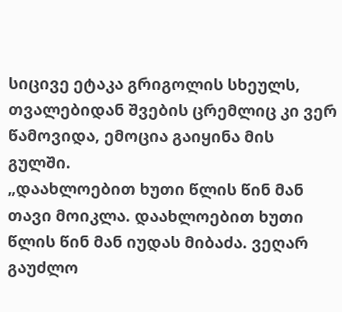სიცივე ეტაკა გრიგოლის სხეულს, თვალებიდან შვების ცრემლიც კი ვერ წამოვიდა, ემოცია გაიყინა მის გულში.
„დაახლოებით ხუთი წლის წინ მან თავი მოიკლა. დაახლოებით ხუთი წლის წინ მან იუდას მიბაძა. ვეღარ გაუძლო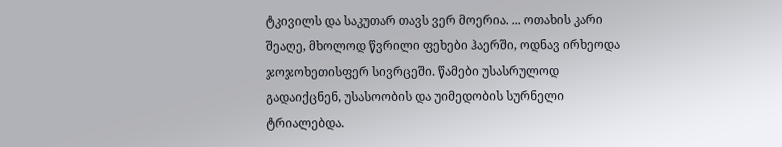ტკივილს და საკუთარ თავს ვერ მოერია. ... ოთახის კარი შეაღე, მხოლოდ წვრილი ფეხები ჰაერში, ოდნავ ირხეოდა ჯოჯოხეთისფერ სივრცეში. წამები უსასრულოდ გადაიქცნენ, უსასოობის და უიმედობის სურნელი ტრიალებდა.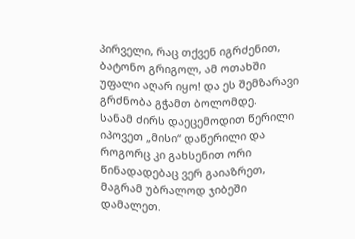პირველი, რაც თქვენ იგრძენით, ბატონო გრიგოლ, ამ ოთახში უფალი აღარ იყო! და ეს შემზარავი გრძნობა გჭამთ ბოლომდე.
სანამ ძირს დაეცემოდით წერილი იპოვეთ „მისი“ დაწერილი და როგორც კი გახსენით ორი წინადადებაც ვერ გაიაზრეთ, მაგრამ უბრალოდ ჯიბეში დამალეთ.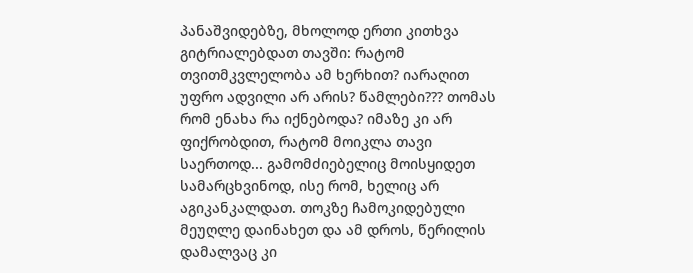პანაშვიდებზე, მხოლოდ ერთი კითხვა გიტრიალებდათ თავში: რატომ თვითმკვლელობა ამ ხერხით? იარაღით უფრო ადვილი არ არის? წამლები??? თომას რომ ენახა რა იქნებოდა? იმაზე კი არ ფიქრობდით, რატომ მოიკლა თავი საერთოდ... გამომძიებელიც მოისყიდეთ სამარცხვინოდ, ისე რომ, ხელიც არ აგიკანკალდათ. თოკზე ჩამოკიდებული მეუღლე დაინახეთ და ამ დროს, წერილის დამალვაც კი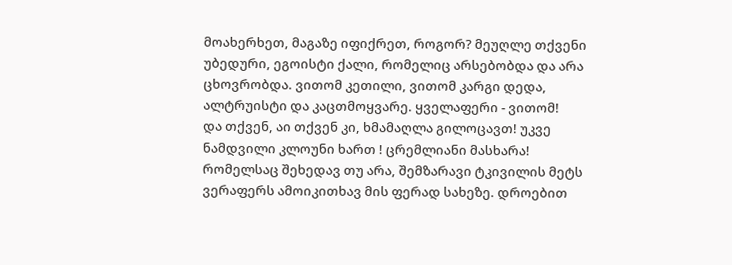მოახერხეთ, მაგაზე იფიქრეთ, როგორ? მეუღლე თქვენი უბედური, ეგოისტი ქალი, რომელიც არსებობდა და არა ცხოვრობდა. ვითომ კეთილი, ვითომ კარგი დედა, ალტრუისტი და კაცთმოყვარე. ყველაფერი - ვითომ!
და თქვენ, აი თქვენ კი, ხმამაღლა გილოცავთ! უკვე ნამდვილი კლოუნი ხართ ! ცრემლიანი მასხარა! რომელსაც შეხედავ თუ არა, შემზარავი ტკივილის მეტს ვერაფერს ამოიკითხავ მის ფერად სახეზე. დროებით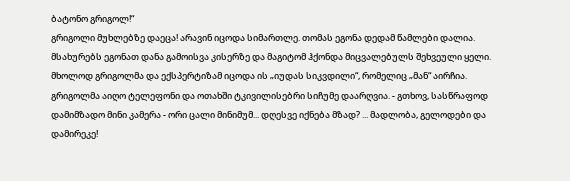ბატონო გრიგოლ!“
გრიგოლი მუხლებზე დაეცა! არავინ იცოდა სიმართლე. თომას ეგონა დედამ წამლები დალია. მსახურებს ეგონათ დანა გამოისვა კისერზე და მაგიტომ ჰქონდა მიცვალებულს შეხვეული ყელი. მხოლოდ გრიგოლმა და ექსპერტიზამ იცოდა ის „იუდას სიკვდილი“, რომელიც „მან“ აირჩია.
გრიგოლმა აიღო ტელეფონი და ოთახში ტკივილისებრი სიჩუმე დაარღვია. - გთხოვ, სასწრაფოდ დამიმზადო მინი კამერა - ორი ცალი მინიმუმ... დღესვე იქნება მზად? ... მადლობა, გელოდები და დამირეკე!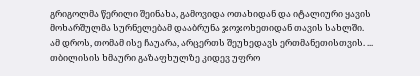გრიგოლმა წერილი შეინახა, გამოვიდა ოთახიდან და იტალიური ყავის მოხარშულმა სურნელებამ დააბრუნა ჯოჯოხეთიდან თავის სახლში.
ამ დროს, თომამ ისე ჩაუარა, არცერთს შეუხედავს ერთმანეთისთვის. ...
თბილისის ხმაური გაზაფხულზე კიდევ უფრო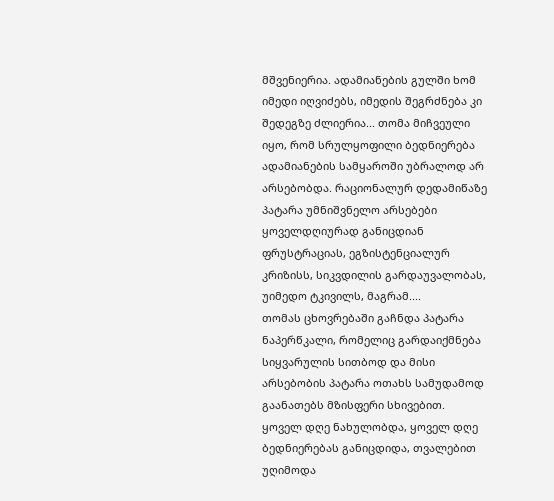მშვენიერია. ადამიანების გულში ხომ იმედი იღვიძებს, იმედის შეგრძნება კი შედეგზე ძლიერია... თომა მიჩვეული იყო, რომ სრულყოფილი ბედნიერება ადამიანების სამყაროში უბრალოდ არ არსებობდა. რაციონალურ დედამიწაზე პატარა უმნიშვნელო არსებები ყოველდღიურად განიცდიან ფრუსტრაციას, ეგზისტენციალურ კრიზისს, სიკვდილის გარდაუვალობას, უიმედო ტკივილს, მაგრამ....
თომას ცხოვრებაში გაჩნდა პატარა ნაპერწკალი, რომელიც გარდაიქმნება სიყვარულის სითბოდ და მისი არსებობის პატარა ოთახს სამუდამოდ გაანათებს მზისფერი სხივებით.
ყოველ დღე ნახულობდა, ყოველ დღე ბედნიერებას განიცდიდა, თვალებით უღიმოდა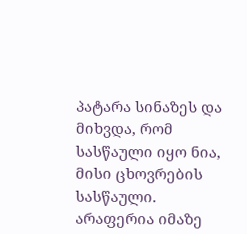პატარა სინაზეს და მიხვდა, რომ სასწაული იყო ნია, მისი ცხოვრების სასწაული.
არაფერია იმაზე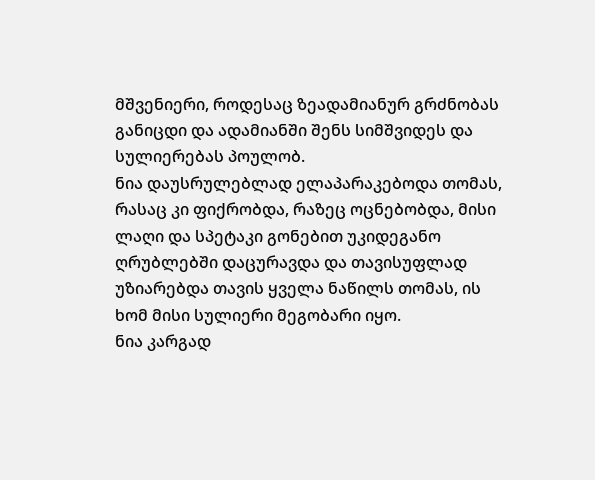მშვენიერი, როდესაც ზეადამიანურ გრძნობას განიცდი და ადამიანში შენს სიმშვიდეს და სულიერებას პოულობ.
ნია დაუსრულებლად ელაპარაკებოდა თომას, რასაც კი ფიქრობდა, რაზეც ოცნებობდა, მისი ლაღი და სპეტაკი გონებით უკიდეგანო ღრუბლებში დაცურავდა და თავისუფლად უზიარებდა თავის ყველა ნაწილს თომას, ის ხომ მისი სულიერი მეგობარი იყო.
ნია კარგად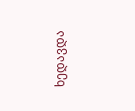ხედავდა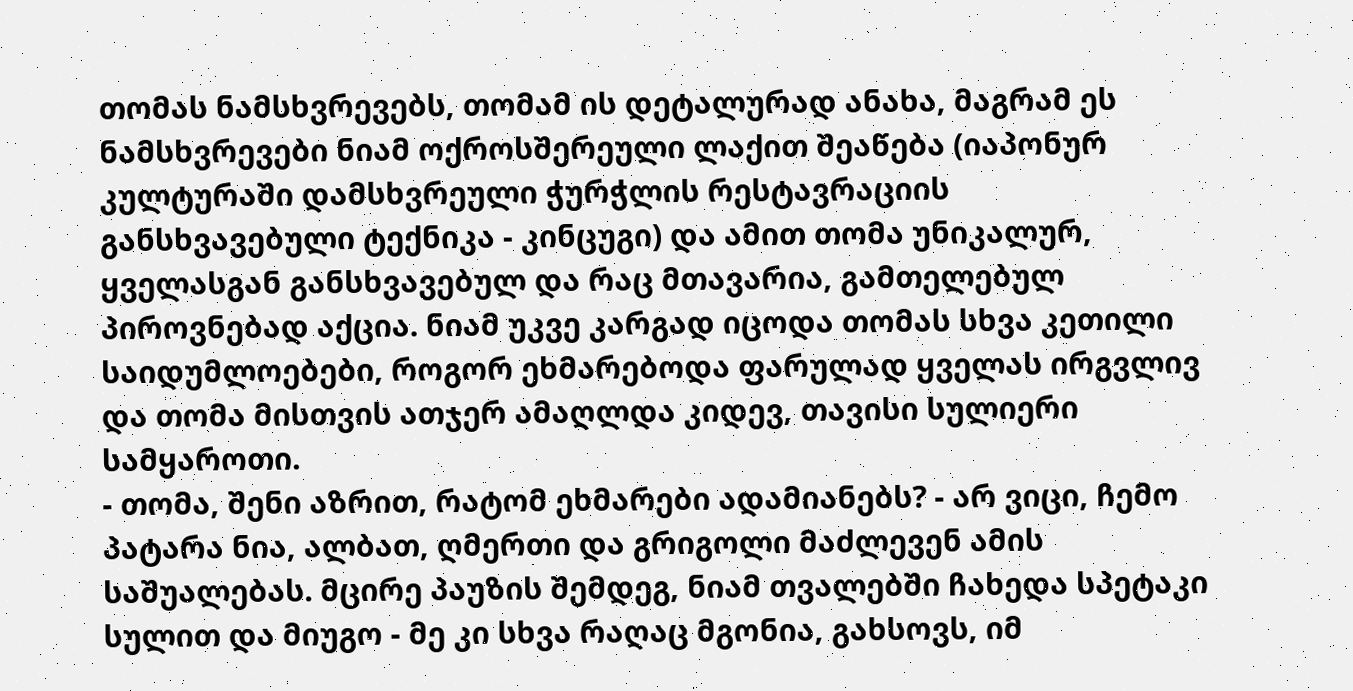თომას ნამსხვრევებს, თომამ ის დეტალურად ანახა, მაგრამ ეს ნამსხვრევები ნიამ ოქროსშერეული ლაქით შეაწება (იაპონურ კულტურაში დამსხვრეული ჭურჭლის რესტავრაციის განსხვავებული ტექნიკა - კინცუგი) და ამით თომა უნიკალურ, ყველასგან განსხვავებულ და რაც მთავარია, გამთელებულ პიროვნებად აქცია. ნიამ უკვე კარგად იცოდა თომას სხვა კეთილი საიდუმლოებები, როგორ ეხმარებოდა ფარულად ყველას ირგვლივ და თომა მისთვის ათჯერ ამაღლდა კიდევ, თავისი სულიერი სამყაროთი.
- თომა, შენი აზრით, რატომ ეხმარები ადამიანებს? - არ ვიცი, ჩემო პატარა ნია, ალბათ, ღმერთი და გრიგოლი მაძლევენ ამის საშუალებას. მცირე პაუზის შემდეგ, ნიამ თვალებში ჩახედა სპეტაკი სულით და მიუგო - მე კი სხვა რაღაც მგონია, გახსოვს, იმ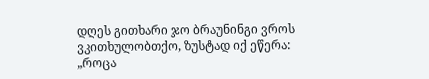დღეს გითხარი ჯო ბრაუნინგი ვროს ვკითხულობთქო, ზუსტად იქ ეწერა: „როცა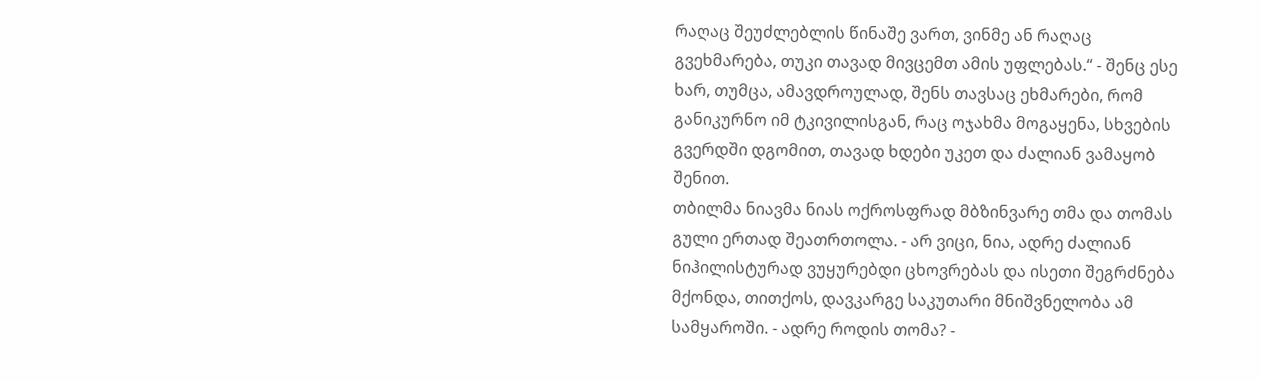რაღაც შეუძლებლის წინაშე ვართ, ვინმე ან რაღაც გვეხმარება, თუკი თავად მივცემთ ამის უფლებას.“ - შენც ესე ხარ, თუმცა, ამავდროულად, შენს თავსაც ეხმარები, რომ განიკურნო იმ ტკივილისგან, რაც ოჯახმა მოგაყენა, სხვების გვერდში დგომით, თავად ხდები უკეთ და ძალიან ვამაყობ შენით.
თბილმა ნიავმა ნიას ოქროსფრად მბზინვარე თმა და თომას გული ერთად შეათრთოლა. - არ ვიცი, ნია, ადრე ძალიან ნიჰილისტურად ვუყურებდი ცხოვრებას და ისეთი შეგრძნება მქონდა, თითქოს, დავკარგე საკუთარი მნიშვნელობა ამ სამყაროში. - ადრე როდის თომა? -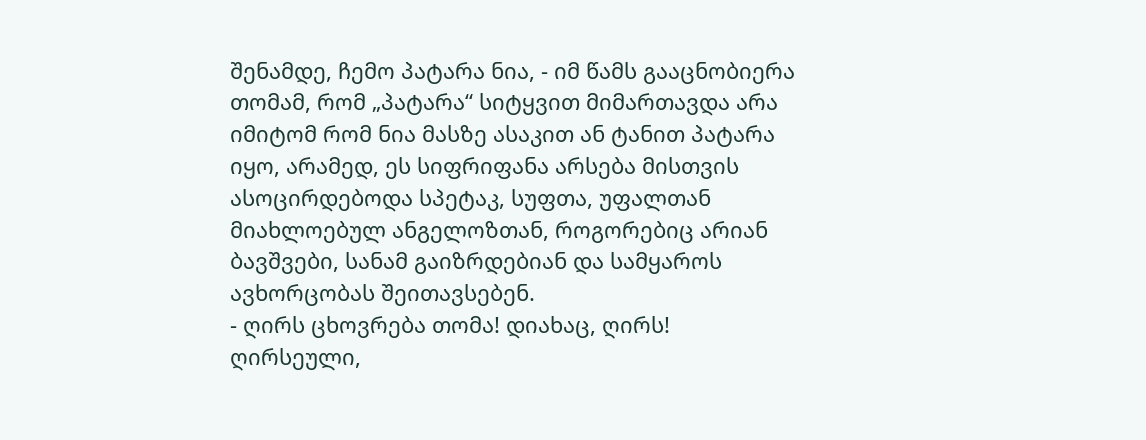შენამდე, ჩემო პატარა ნია, - იმ წამს გააცნობიერა თომამ, რომ „პატარა“ სიტყვით მიმართავდა არა იმიტომ რომ ნია მასზე ასაკით ან ტანით პატარა იყო, არამედ, ეს სიფრიფანა არსება მისთვის ასოცირდებოდა სპეტაკ, სუფთა, უფალთან მიახლოებულ ანგელოზთან, როგორებიც არიან ბავშვები, სანამ გაიზრდებიან და სამყაროს ავხორცობას შეითავსებენ.
- ღირს ცხოვრება თომა! დიახაც, ღირს! ღირსეული,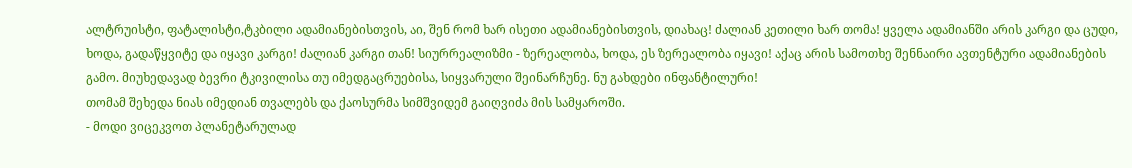ალტრუისტი, ფატალისტი,ტკბილი ადამიანებისთვის, აი, შენ რომ ხარ ისეთი ადამიანებისთვის, დიახაც! ძალიან კეთილი ხარ თომა! ყველა ადამიანში არის კარგი და ცუდი, ხოდა, გადაწყვიტე და იყავი კარგი! ძალიან კარგი თან! სიურრეალიზმი - ზერეალობა, ხოდა, ეს ზერეალობა იყავი! აქაც არის სამოთხე შენნაირი ავთენტური ადამიანების გამო. მიუხედავად ბევრი ტკივილისა თუ იმედგაცრუებისა, სიყვარული შეინარჩუნე. ნუ გახდები ინფანტილური!
თომამ შეხედა ნიას იმედიან თვალებს და ქაოსურმა სიმშვიდემ გაიღვიძა მის სამყაროში.
- მოდი ვიცეკვოთ პლანეტარულად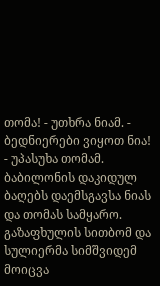თომა! - უთხრა ნიამ. - ბედნიერები ვიყოთ ნია! - უპასუხა თომამ.
ბაბილონის დაკიდულ ბაღებს დაემსგავსა ნიას და თომას სამყარო. გაზაფხულის სითბომ და სულიერმა სიმშვიდემ მოიცვა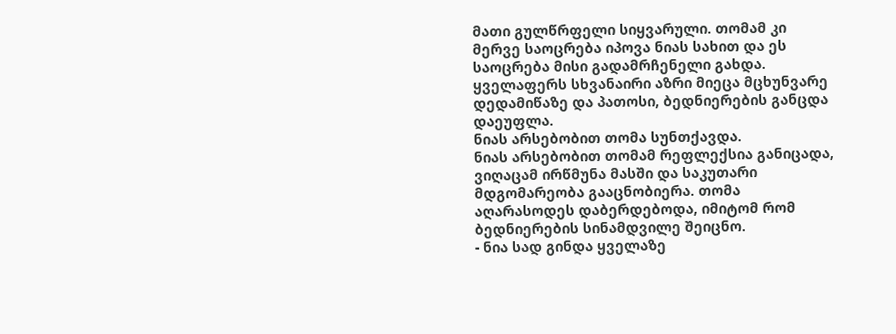მათი გულწრფელი სიყვარული. თომამ კი მერვე საოცრება იპოვა ნიას სახით და ეს საოცრება მისი გადამრჩენელი გახდა. ყველაფერს სხვანაირი აზრი მიეცა მცხუნვარე დედამიწაზე და პათოსი, ბედნიერების განცდა დაეუფლა.
ნიას არსებობით თომა სუნთქავდა.
ნიას არსებობით თომამ რეფლექსია განიცადა, ვიღაცამ ირწმუნა მასში და საკუთარი მდგომარეობა გააცნობიერა. თომა აღარასოდეს დაბერდებოდა, იმიტომ რომ ბედნიერების სინამდვილე შეიცნო.
- ნია სად გინდა ყველაზე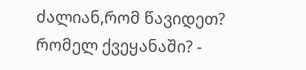ძალიან,რომ წავიდეთ? რომელ ქვეყანაში? -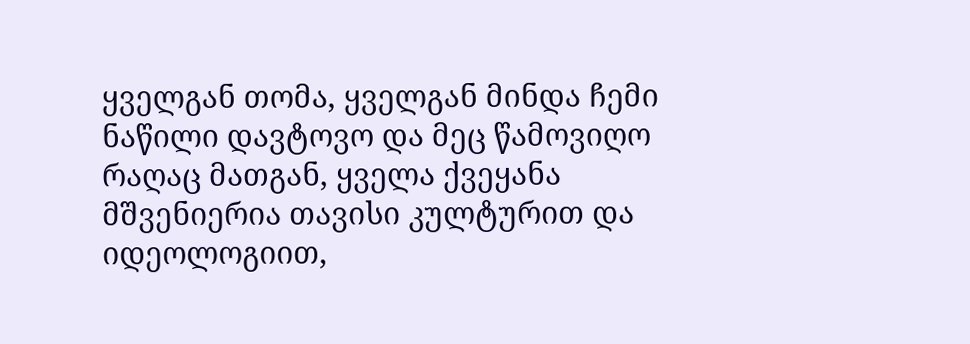ყველგან თომა, ყველგან მინდა ჩემი ნაწილი დავტოვო და მეც წამოვიღო რაღაც მათგან, ყველა ქვეყანა მშვენიერია თავისი კულტურით და იდეოლოგიით,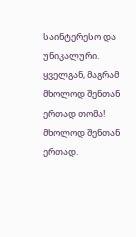საინტერესო და უნიკალური. ყველგან, მაგრამ მხოლოდ შენთან ერთად თომა! მხოლოდ შენთან ერთად.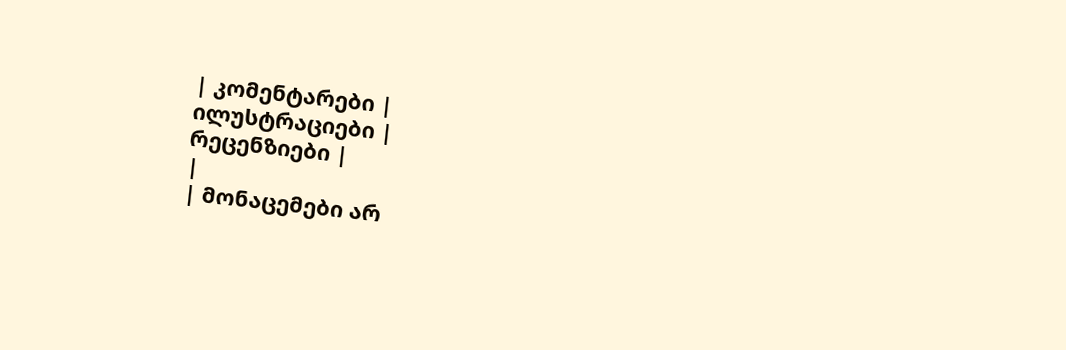| კომენტარები |
ილუსტრაციები |
რეცენზიები |
|
| მონაცემები არ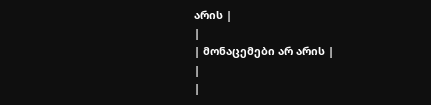არის |
|
| მონაცემები არ არის |
|
|